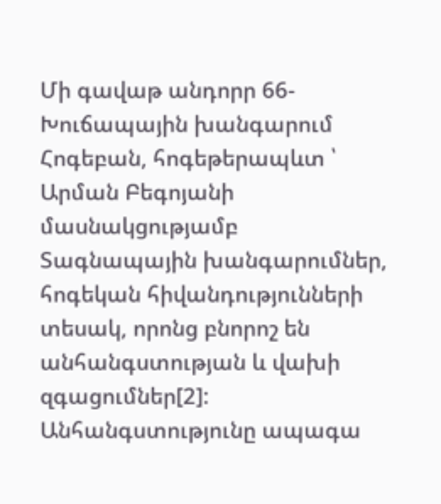Մի գավաթ անդորր 66- Խուճապային խանգարում
Հոգեբան, հոգեթերապևտ ՝ Արման Բեգոյանի մասնակցությամբ
Տագնապային խանգարումներ, հոգեկան հիվանդությունների տեսակ, որոնց բնորոշ են անհանգստության և վախի զգացումներ[2]: Անհանգստությունը ապագա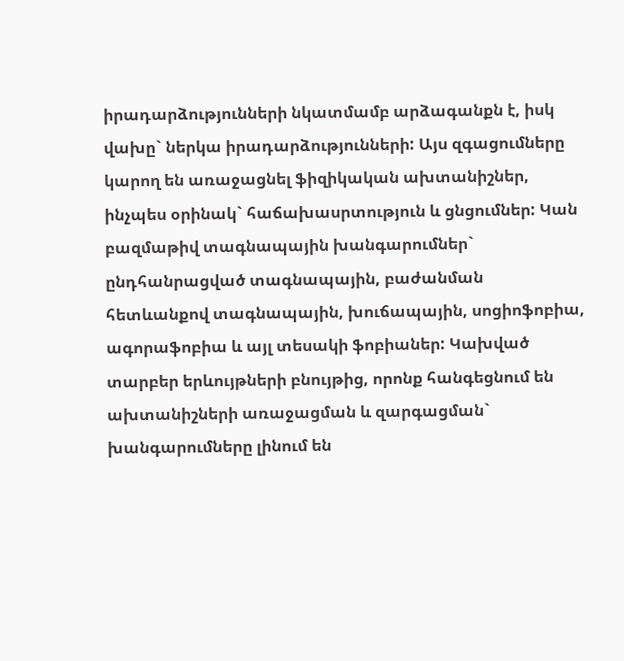իրադարձությունների նկատմամբ արձագանքն է, իսկ վախը` ներկա իրադարձությունների: Այս զգացումները կարող են առաջացնել ֆիզիկական ախտանիշներ, ինչպես օրինակ` հաճախասրտություն և ցնցումներ: Կան բազմաթիվ տագնապային խանգարումներ` ընդհանրացված տագնապային, բաժանման հետևանքով տագնապային, խուճապային, սոցիոֆոբիա, ագորաֆոբիա և այլ տեսակի ֆոբիաներ: Կախված տարբեր երևույթների բնույթից, որոնք հանգեցնում են ախտանիշների առաջացման և զարգացման` խանգարումները լինում են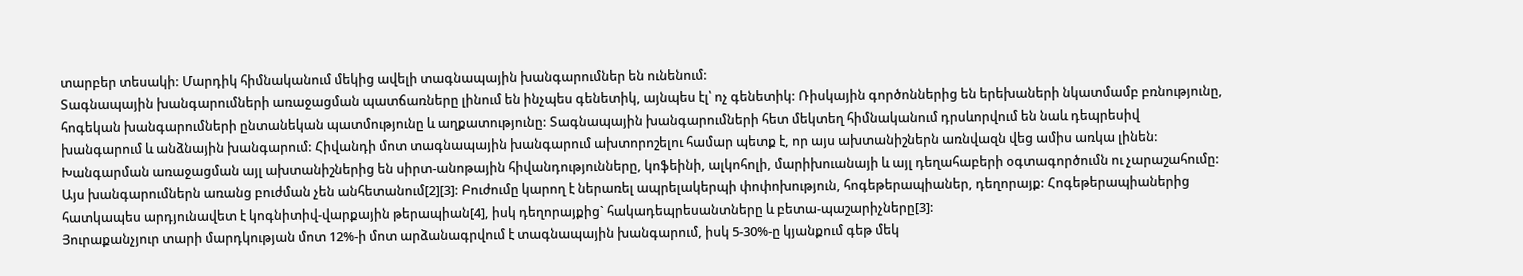տարբեր տեսակի: Մարդիկ հիմնականում մեկից ավելի տագնապային խանգարումներ են ունենում:
Տագնապային խանգարումների առաջացման պատճառները լինում են ինչպես գենետիկ, այնպես էլ՝ ոչ գենետիկ: Ռիսկային գործոններից են երեխաների նկատմամբ բռնությունը, հոգեկան խանգարումների ընտանեկան պատմությունը և աղքատությունը: Տագնապային խանգարումների հետ մեկտեղ հիմնականում դրսևորվում են նաև դեպրեսիվ խանգարում և անձնային խանգարում: Հիվանդի մոտ տագնապային խանգարում ախտորոշելու համար պետք է, որ այս ախտանիշներն առնվազն վեց ամիս առկա լինեն: Խանգարման առաջացման այլ ախտանիշներից են սիրտ-անոթային հիվանդությունները, կոֆեինի, ալկոհոլի, մարիխուանայի և այլ դեղահաբերի օգտագործումն ու չարաշահումը:
Այս խանգարումներն առանց բուժման չեն անհետանում[2][3]: Բուժումը կարող է ներառել ապրելակերպի փոփոխություն, հոգեթերապիաներ, դեղորայք: Հոգեթերապիաներից հատկապես արդյունավետ է կոգնիտիվ-վարքային թերապիան[4], իսկ դեղորայքից` հակադեպրեսանտները և բետա-պաշարիչները[3]:
Յուրաքանչյուր տարի մարդկության մոտ 12%-ի մոտ արձանագրվում է տագնապային խանգարում, իսկ 5-30%-ը կյանքում գեթ մեկ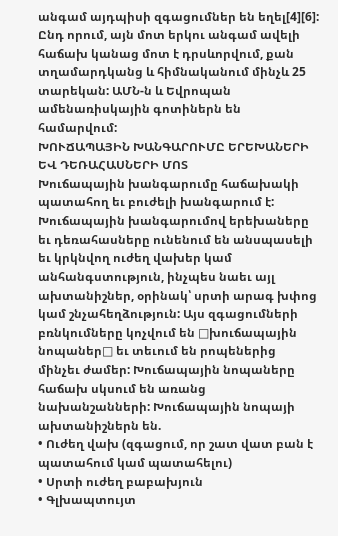անգամ այդպիսի զգացումներ են եղել[4][6]: Ընդ որում, այն մոտ երկու անգամ ավելի հաճախ կանաց մոտ է դրսևորվում, քան տղամարդկանց և հիմնականում մինչև 25 տարեկան: ԱՄՆ-ն և Եվրոպան ամենառիսկային գոտիներն են համարվում:
ԽՈՒՃԱՊԱՅԻՆ ԽԱՆԳԱՐՈՒՄԸ ԵՐԵԽԱՆԵՐԻ ԵՎ ԴԵՌԱՀԱՍՆԵՐԻ ՄՈՏ
Խուճապային խանգարումը հաճախակի պատահող եւ բուժելի խանգարում է: Խուճապային խանգարումով երեխաները եւ դեռահասները ունենում են անսպասելի եւ կրկնվող ուժեղ վախեր կամ անհանգստություն, ինչպես նաեւ այլ ախտանիշներ, օրինակ՝ սրտի արագ խփոց կամ շնչահեղձություն: Այս զգացումների բռնկումները կոչվում են □խուճապային նոպաներ□ եւ տեւում են րոպեներից մինչեւ ժամեր: Խուճապային նոպաները հաճախ սկսում են առանց նախանշանների: Խուճապային նոպայի ախտանիշներն են.
• Ուժեղ վախ (զգացում, որ շատ վատ բան է պատահում կամ պատահելու)
• Սրտի ուժեղ բաբախյուն
• Գլխապտույտ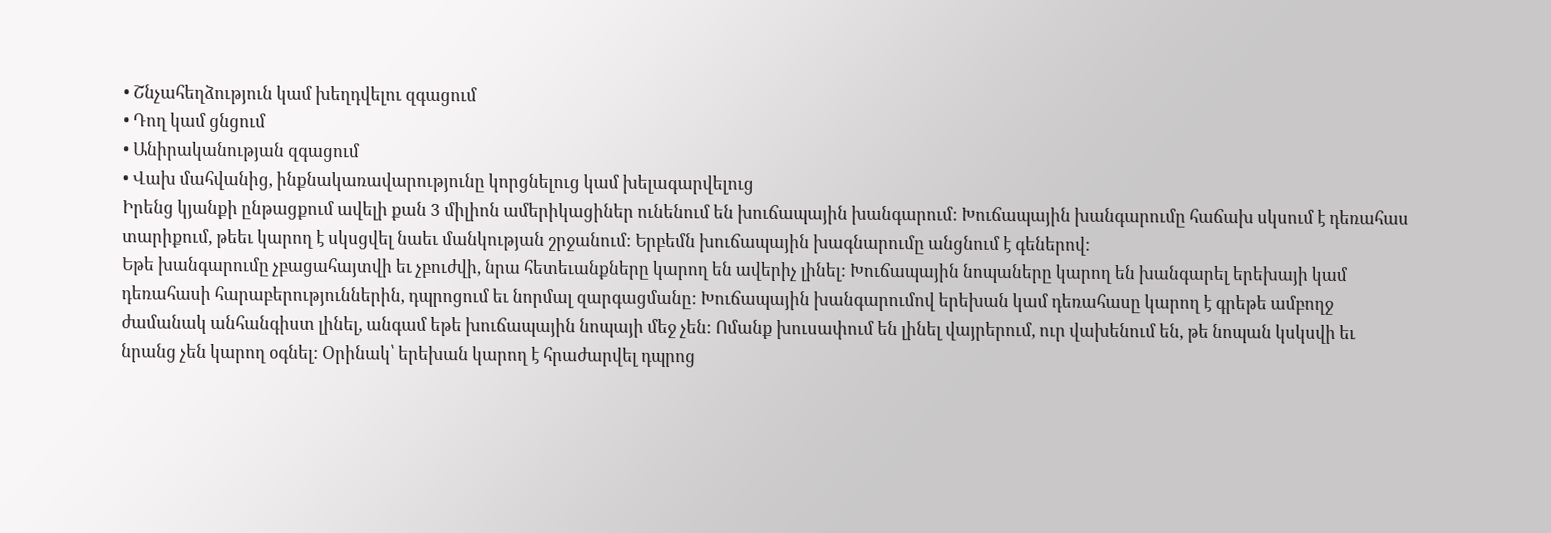• Շնչահեղձություն կամ խեղդվելու զգացում
• Դող կամ ցնցում
• Անիրականության զգացում
• Վախ մահվանից, ինքնակառավարությունը կորցնելուց կամ խելագարվելուց
Իրենց կյանքի ընթացքում ավելի քան 3 միլիոն ամերիկացիներ ունենում են խուճապային խանգարում: Խուճապային խանգարումը հաճախ սկսում է դեռահաս տարիքում, թեեւ կարող է սկսցվել նաեւ մանկության շրջանում: Երբեմն խուճապային խագնարումը անցնում է գեներով:
Եթե խանգարումը չբացահայտվի եւ չբուժվի, նրա հետեւանքները կարող են ավերիչ լինել: Խուճապային նոպաները կարող են խանգարել երեխայի կամ դեռահասի հարաբերություններին, դպրոցում եւ նորմալ զարգացմանը: Խուճապային խանգարումով երեխան կամ դեռահասը կարող է գրեթե ամբողջ ժամանակ անհանգիստ լինել, անգամ եթե խուճապային նոպայի մեջ չեն: Ոմանք խուսափում են լինել վայրերում, ուր վախենում են, թե նոպան կսկսվի եւ նրանց չեն կարող օգնել: Օրինակ՝ երեխան կարող է հրաժարվել դպրոց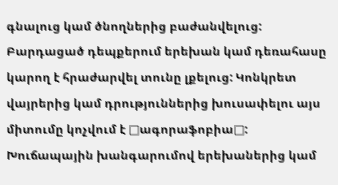գնալուց կամ ծնողներից բաժանվելուց: Բարդացած դեպքերում երեխան կամ դեռահասը կարող է հրաժարվել տունը լքելուց: Կոնկրետ վայրերից կամ դրություններից խուսափելու այս միտումը կոչվում է □ագորաֆոբիա□: Խուճապային խանգարումով երեխաներից կամ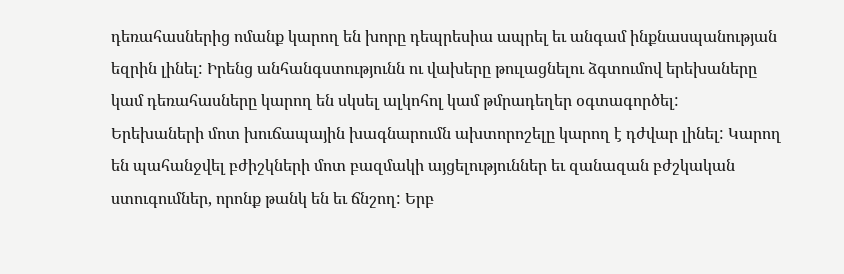դեռահասներից ոմանք կարող են խորը դեպրեսիա ապրել եւ անգամ ինքնասպանության եզրին լինել: Իրենց անհանգստությունն ու վախերը թուլացնելու ձգտումով երեխաները կամ դեռահասները կարող են սկսել ալկոհոլ կամ թմրադեղեր օգտագործել:
Երեխաների մոտ խուճապային խագնարումն ախտորոշելը կարող է դժվար լինել: Կարող են պահանջվել բժիշկների մոտ բազմակի այցելություններ եւ զանազան բժշկական ստուգումներ, որոնք թանկ են եւ ճնշող: Երբ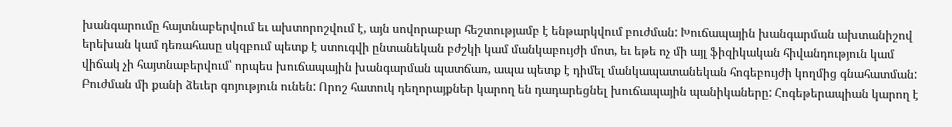խանգարումը հայտնաբերվում եւ ախտորոշվում է, այն սովորաբար հեշտությամբ է ենթարկվում բուժման: Խուճապային խանգարման ախտանիշով երեխան կամ դեռահասը սկզբում պետք է ստուգվի ընտանեկան բժշկի կամ մանկաբույժի մոտ, եւ եթե ոչ մի այլ ֆիզիկական հիվանդություն կամ վիճակ չի հայտնաբերվում՝ որպես խուճապային խանգարման պատճառ, ապա պետք է դիմել մանկապատանեկան հոգեբույժի կողմից գնահատման:
Բուժման մի քանի ձեւեր գոյություն ունեն: Որոշ հատուկ դեղորայքներ կարող են դադարեցնել խուճապային պանիկաները: Հոգեթերապիան կարող է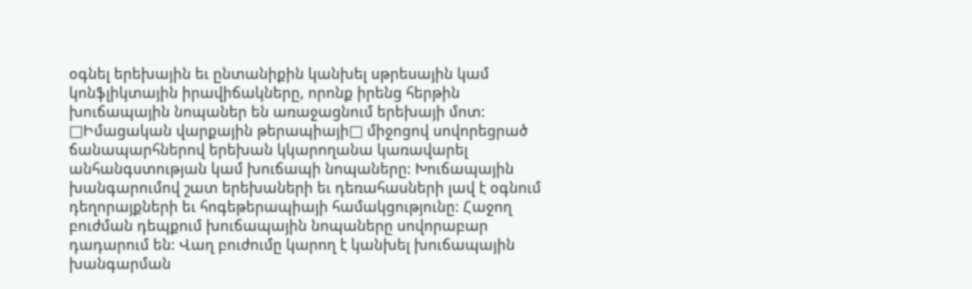օգնել երեխային եւ ընտանիքին կանխել սթրեսային կամ կոնֆլիկտային իրավիճակները, որոնք իրենց հերթին խուճապային նոպաներ են առաջացնում երեխայի մոտ: □Իմացական վարքային թերապիայի□ միջոցով սովորեցրած ճանապարհներով երեխան կկարողանա կառավարել անհանգստության կամ խուճապի նոպաները: Խուճապային խանգարումով շատ երեխաների եւ դեռահասների լավ է օգնում դեղորայքների եւ հոգեթերապիայի համակցությունը: Հաջող բուժման դեպքում խուճապային նոպաները սովորաբար դադարում են: Վաղ բուժումը կարող է կանխել խուճապային խանգարման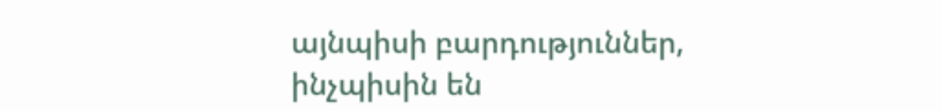այնպիսի բարդություններ, ինչպիսին են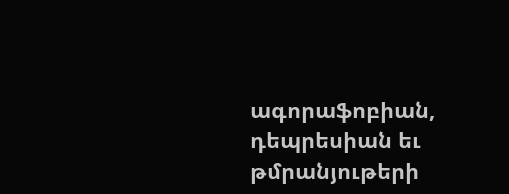ագորաֆոբիան, դեպրեսիան եւ թմրանյութերի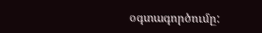օգտագործումը: